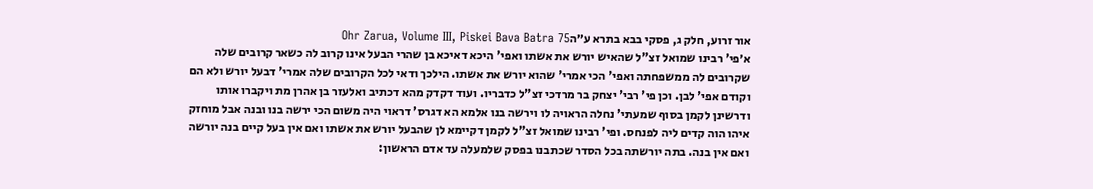אור זרוע, חלק ג, פסקי בבא בתרא ע״הOhr Zarua, Volume III, Piskei Bava Batra 75
א׳פי' רבינו שמואל זצ"ל שהאיש יורש את אשתו ואפי' היכא דאיכא בן שהרי הבעל אינו קרוב לה כשאר קרובים שלה שקרובים לה ממשפחתה ואפי' הכי אמרי' שהוא יורש את אשתו. הילכך ודאי לכל הקרובים שלה אמרי' דבעל יורש ולא הם וקודם אפי' לבן. וכן פי' רבי' יצחק בר מרדכי זצ"ל כדבריו. ועוד דקדק מהא דכתיב ואלעזר בן אהרן מת ויקברו אותו ודרשינן לקמן בסוף שמעתי' נחלה הראויה לו וירשה בנו אלמא הא דגרס' דראוי היה משום הכי ירשה בנו ובנה אבל מוחזק איהו הוה קדים ליה לפנחס. ופי' רבינו שמואל זצ"ל לקמן דקיימא לן שהבעל יורש את אשתו ואם אין בעל קיים בנה יורשה ואם אין בנה. בתה יורשתה בכל הסדר שכתבנו בפסק שלמעלה עד אדם הראשון: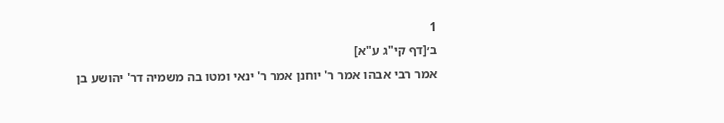1
ב׳[דף קי"ג ע"א]
אמר רבי אבהו אמר ר' יוחנן אמר ר' ינאי ומטו בה משמיה דר' יהושע בן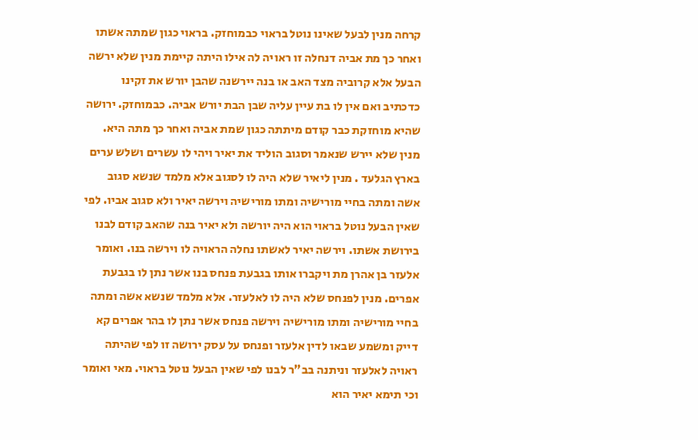קרחה מנין לבעל שאינו נוטל בראוי כבמוחזק. בראוי כגון שמתה אשתו ואחר כך מת אביה דנחלה זו ראויה לה אילו היתה קיימת מנין שלא ירשה הבעל אלא קרוביה מצד האב או בנה יירשנה שהבן יורש את זקינו כדכתיב ואם אין לו בת עיין עליה שבן הבת יורש אביה. כבמוחזק. ירושה שהיא מוחזקת כבר קודם מיתתה כגון שמת אביה ואחר כך מתה היא. מנין שלא יירש שנאמר וסגוב הוליד את יאיר ויהי לו עשרים ושלש ערים בארץ הגלעד . מנין ליאיר שלא היה לו לסגוב אלא מלמד שנשא סגוב אשה ומתה בחיי מורישיה ומתו מורישיה וירשה יאיר ולא סגוב אביו. לפי שאין הבעל נוטל בראוי הוא היה יורשה ולא יאיר בנה שהאב קודם לבנו בירושת אשתו. וירשה יאיר לאשתו נחלה הראויה לו וירשה בנו. ואומר אלעזר בן אהרן מת ויקברו אותו בגבעת פנחס בנו אשר נתן לו בגבעת אפרים. מנין לפנחס שלא היה לו לאלעזר. אלא מלמד שנשא אשה ומתה בחיי מורישיה ומתו מורישיה וירשה פנחס אשר נתן לו בהר אפרים קא דייק ומשמע שבאו לדין אלעזר ופנחס על עסק ירושה זו לפי שהיתה ראויה לאלעזר וניתנה בב"ר לבנו לפי שאין הבעל נוטל בראוי. מאי ואומר וכי תימא יאיר הוא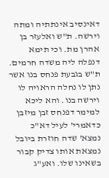דאינסיב אינתתיה ומתה וירשה. ת"ש ואלעזר בן אהרן מת. וכי תימא דנפלה ליה משדה חרמים. ת"ש בגבעת פנחס בנו אשר נתן לו נחלה הראויה לו וירשה בנו. והא ליכא למימר דפנחס זבן מיזבן כדאמרי' לעיל דא"כ נמצא' שדה חוזרת ביובל נמצאת אותו צדיק קבור בשאינו שלו. ואע"ג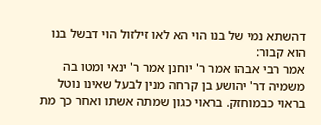דהשתא נמי של בנו הוי הא לאו זילזול הוי דבשל בנו הוא קבור:
אמר רבי אבהו אמר ר' יוחנן אמר ר' ינאי ומטו בה משמיה דר' יהושע בן קרחה מנין לבעל שאינו נוטל בראוי כבמוחזק. בראוי כגון שמתה אשתו ואחר כך מת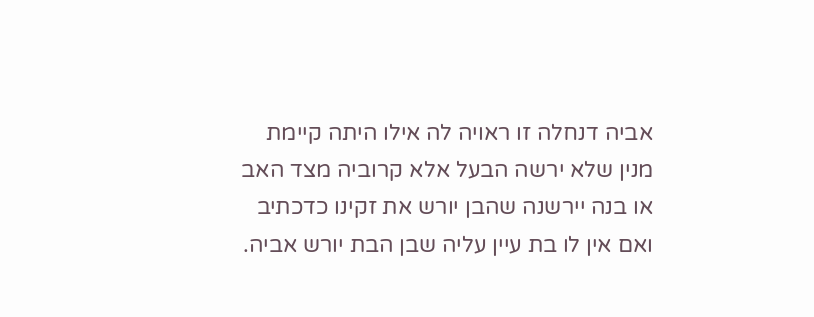אביה דנחלה זו ראויה לה אילו היתה קיימת מנין שלא ירשה הבעל אלא קרוביה מצד האב או בנה יירשנה שהבן יורש את זקינו כדכתיב ואם אין לו בת עיין עליה שבן הבת יורש אביה.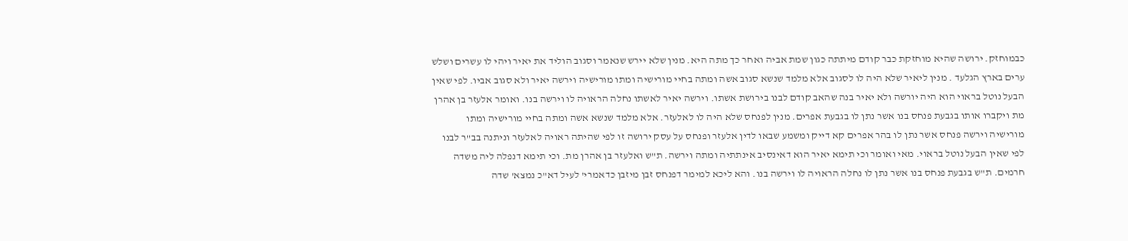כבמוחזק. ירושה שהיא מוחזקת כבר קודם מיתתה כגון שמת אביה ואחר כך מתה היא. מנין שלא יירש שנאמר וסגוב הוליד את יאיר ויהי לו עשרים ושלש ערים בארץ הגלעד . מנין ליאיר שלא היה לו לסגוב אלא מלמד שנשא סגוב אשה ומתה בחיי מורישיה ומתו מורישיה וירשה יאיר ולא סגוב אביו. לפי שאין הבעל נוטל בראוי הוא היה יורשה ולא יאיר בנה שהאב קודם לבנו בירושת אשתו. וירשה יאיר לאשתו נחלה הראויה לו וירשה בנו. ואומר אלעזר בן אהרן מת ויקברו אותו בגבעת פנחס בנו אשר נתן לו בגבעת אפרים. מנין לפנחס שלא היה לו לאלעזר. אלא מלמד שנשא אשה ומתה בחיי מורישיה ומתו מורישיה וירשה פנחס אשר נתן לו בהר אפרים קא דייק ומשמע שבאו לדין אלעזר ופנחס על עסק ירושה זו לפי שהיתה ראויה לאלעזר וניתנה בב"ר לבנו לפי שאין הבעל נוטל בראוי. מאי ואומר וכי תימא יאיר הוא דאינסיב אינתתיה ומתה וירשה. ת"ש ואלעזר בן אהרן מת. וכי תימא דנפלה ליה משדה חרמים. ת"ש בגבעת פנחס בנו אשר נתן לו נחלה הראויה לו וירשה בנו. והא ליכא למימר דפנחס זבן מיזבן כדאמרי' לעיל דא"כ נמצא' שדה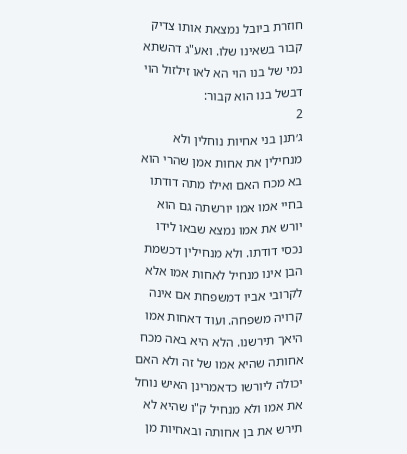חוזרת ביובל נמצאת אותו צדיק קבור בשאינו שלו. ואע"ג דהשתא נמי של בנו הוי הא לאו זילזול הוי דבשל בנו הוא קבור:
2
ג׳תנן בני אחיות נוחלין ולא מנחילין את אחות אמן שהרי הוא בא מכח האם ואילו מתה דודתו בחיי אמו אמו יורשתה גם הוא יורש את אמו נמצא שבאו לידו נכסי דודתו. ולא מנחילין דכשמת הבן אינו מנחיל לאחות אמו אלא לקרובי אביו דמשפחת אם אינה קרויה משפחה. ועוד דאחות אמו היאך תירשנו. הלא היא באה מכח אחותה שהיא אמו של זה ולא האם יכולה ליורשו כדאמרינן האיש נוחל את אמו ולא מנחיל ק"ו שהיא לא תירש את בן אחותה ובאחיות מן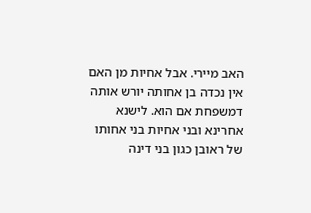האב מיירי. אבל אחיות מן האם אין נכדה בן אחותה יורש אותה דמשפחת אם הוא. לישנא אחרינא ובני אחיות בני אחותו של ראובן כגון בני דינה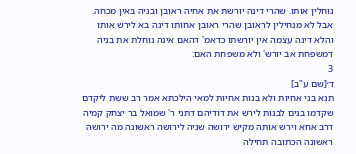נוחלין אותו. שהרי דינה יורשת את אחיה ראובן ובניה באין מכחה. אבל לא מנחילין לראובן שהרי ראובן אחותו דינה בא לירש אותו והלא דינה עצמה אין יורשתו כדאמ' דהאם אינה נוחלת את בניה דמשפחת אב יורש' ולא משפחת האם:
3
ד׳[שם ע"ב]
תנא בני אחיות ולא בנות אחיות למאי הילכתא אמר רב ששת ליקדם שקדמו בנים לבנות לירש את דודיהם דתני ר' שמואל בר יצחק קמיה דרב אחא וירש אותה מקיש ירושה שניה לירושה ראשונה מה ירושה ראשונה הכתובה תחילה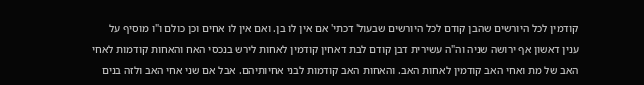קודמין לכל היורשים שהבן קודם לכל היורשים שבעול' דכתי' אם אין לו בן. ואם אין לו אחים וכן כולם ו"ו מוסיף על ענין דאשון אף ירושה שניה וה"ה עשירית דבן קודם לבת דאחין קודמין לאחות לירש בנכסי האח והאחות קודמות לאחי האב של מת ואחי האב קודמין לאחות האב. והאחות האב קודמות לבני אחיותיהם. אבל אם שני אחי האב ולזה בנים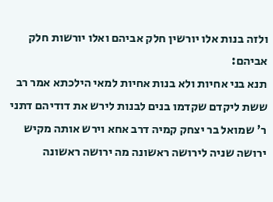ולזה בנות אלו יורשין חלק אביהם ואלו יורשות חלק אביהם:
תנא בני אחיות ולא בנות אחיות למאי הילכתא אמר רב ששת ליקדם שקדמו בנים לבנות לירש את דודיהם דתני ר' שמואל בר יצחק קמיה דרב אחא וירש אותה מקיש ירושה שניה לירושה ראשונה מה ירושה ראשונה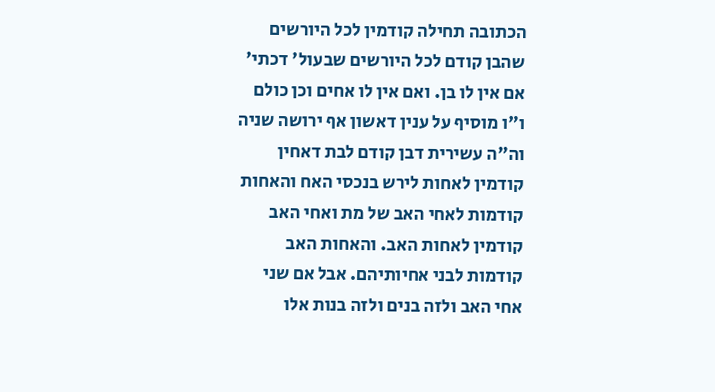הכתובה תחילה קודמין לכל היורשים שהבן קודם לכל היורשים שבעול' דכתי' אם אין לו בן. ואם אין לו אחים וכן כולם ו"ו מוסיף על ענין דאשון אף ירושה שניה וה"ה עשירית דבן קודם לבת דאחין קודמין לאחות לירש בנכסי האח והאחות קודמות לאחי האב של מת ואחי האב קודמין לאחות האב. והאחות האב קודמות לבני אחיותיהם. אבל אם שני אחי האב ולזה בנים ולזה בנות אלו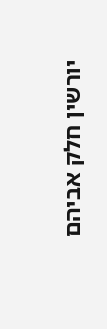יורשין חלק אביהם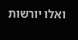ואלו יורשות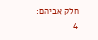חלק אביהם:
4